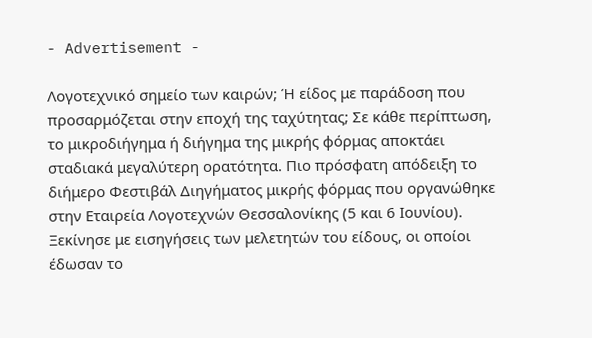- Advertisement -

Λογοτεχνικό σημείο των καιρών; Ή είδος με παράδοση που προσαρμόζεται στην εποχή της ταχύτητας; Σε κάθε περίπτωση, το μικροδιήγημα ή διήγημα της μικρής φόρμας αποκτάει σταδιακά μεγαλύτερη ορατότητα. Πιο πρόσφατη απόδειξη το διήμερο Φεστιβάλ Διηγήματος μικρής φόρμας που οργανώθηκε στην Εταιρεία Λογοτεχνών Θεσσαλονίκης (5 και 6 Ιουνίου). Ξεκίνησε με εισηγήσεις των μελετητών του είδους, οι οποίοι έδωσαν το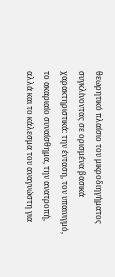θεωρητικό πλαίσιο του μικροδιηγήματος συγκλίνοντας σε ορισμένα βασικά χαρακτηριστικά: την ένταση, τον υπαινιγμό, το ακαριαίο συναίσθημα, την ανατροπή, αλλά και το κάλεσμα του αναγνώστη για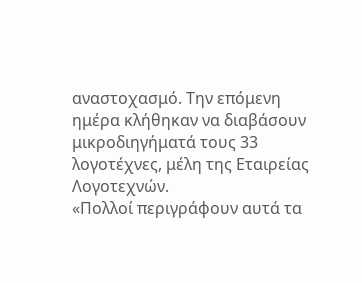αναστοχασμό. Την επόμενη ημέρα κλήθηκαν να διαβάσουν μικροδιηγήματά τους 33 λογοτέχνες, μέλη της Εταιρείας Λογοτεχνών.
«Πολλοί περιγράφουν αυτά τα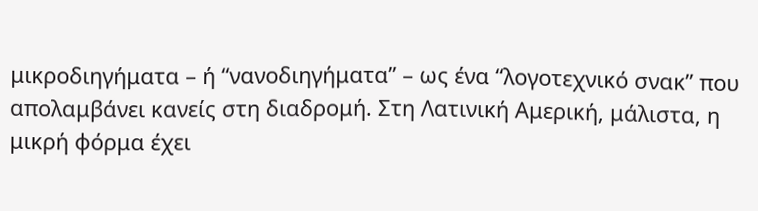μικροδιηγήματα – ή “νανοδιηγήματα” – ως ένα “λογοτεχνικό σνακ” που απολαμβάνει κανείς στη διαδρομή. Στη Λατινική Αμερική, μάλιστα, η μικρή φόρμα έχει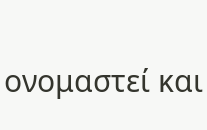ονομαστεί και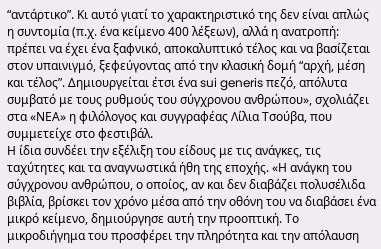“αντάρτικο”. Κι αυτό γιατί το χαρακτηριστικό της δεν είναι απλώς η συντομία (π.χ. ένα κείμενο 400 λέξεων), αλλά η ανατροπή: πρέπει να έχει ένα ξαφνικό, αποκαλυπτικό τέλος και να βασίζεται στον υπαινιγμό, ξεφεύγοντας από την κλασική δομή “αρχή, μέση και τέλος”. Δημιουργείται έτσι ένα sui generis πεζό, απόλυτα συμβατό με τους ρυθμούς του σύγχρονου ανθρώπου», σχολιάζει στα «ΝΕΑ» η φιλόλογος και συγγραφέας Λίλια Τσούβα, που συμμετείχε στο φεστιβάλ.
Η ίδια συνδέει την εξέλιξη του είδους με τις ανάγκες, τις ταχύτητες και τα αναγνωστικά ήθη της εποχής. «Η ανάγκη του σύγχρονου ανθρώπου, ο οποίος, αν και δεν διαβάζει πολυσέλιδα βιβλία, βρίσκει τον χρόνο μέσα από την οθόνη του να διαβάσει ένα μικρό κείμενο, δημιούργησε αυτή την προοπτική. Το μικροδιήγημα του προσφέρει την πληρότητα και την απόλαυση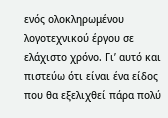ενός ολοκληρωμένου λογοτεχνικού έργου σε ελάχιστο χρόνο. Γι’ αυτό και πιστεύω ότι είναι ένα είδος που θα εξελιχθεί πάρα πολύ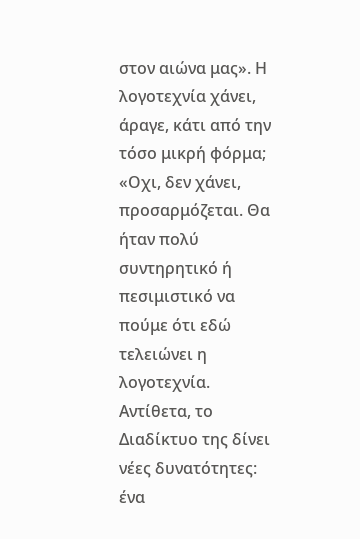στον αιώνα μας». Η λογοτεχνία χάνει, άραγε, κάτι από την τόσο μικρή φόρμα; «Οχι, δεν χάνει, προσαρμόζεται. Θα ήταν πολύ συντηρητικό ή πεσιμιστικό να πούμε ότι εδώ τελειώνει η λογοτεχνία.
Αντίθετα, το Διαδίκτυο της δίνει νέες δυνατότητες: ένα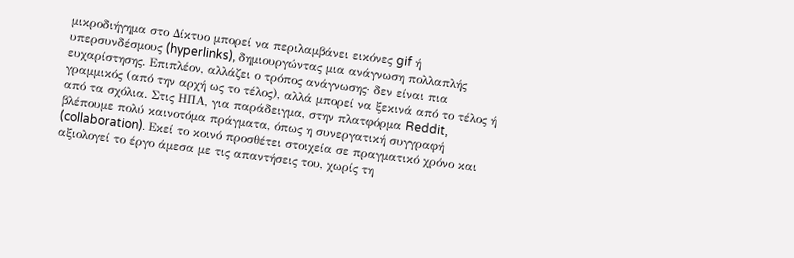μικροδιήγημα στο Δίκτυο μπορεί να περιλαμβάνει εικόνες gif ή υπερσυνδέσμους (hyperlinks), δημιουργώντας μια ανάγνωση πολλαπλής ευχαρίστησης. Επιπλέον, αλλάζει ο τρόπος ανάγνωσης· δεν είναι πια γραμμικός (από την αρχή ως το τέλος), αλλά μπορεί να ξεκινά από το τέλος ή από τα σχόλια. Στις ΗΠΑ, για παράδειγμα, στην πλατφόρμα Reddit, βλέπουμε πολύ καινοτόμα πράγματα, όπως η συνεργατική συγγραφή (collaboration). Εκεί το κοινό προσθέτει στοιχεία σε πραγματικό χρόνο και αξιολογεί το έργο άμεσα με τις απαντήσεις του, χωρίς τη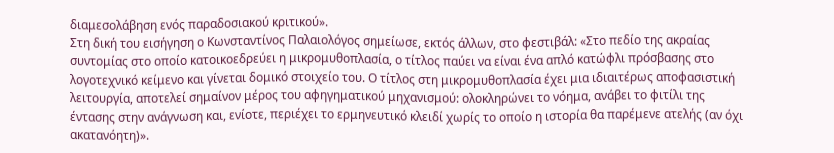διαμεσολάβηση ενός παραδοσιακού κριτικού».
Στη δική του εισήγηση ο Κωνσταντίνος Παλαιολόγος σημείωσε, εκτός άλλων, στο φεστιβάλ: «Στο πεδίο της ακραίας συντομίας στο οποίο κατοικοεδρεύει η μικρομυθοπλασία, ο τίτλος παύει να είναι ένα απλό κατώφλι πρόσβασης στο λογοτεχνικό κείμενο και γίνεται δομικό στοιχείο του. Ο τίτλος στη μικρομυθοπλασία έχει μια ιδιαιτέρως αποφασιστική λειτουργία, αποτελεί σημαίνον μέρος του αφηγηματικού μηχανισμού: ολοκληρώνει το νόημα, ανάβει το φιτίλι της έντασης στην ανάγνωση και, ενίοτε, περιέχει το ερμηνευτικό κλειδί χωρίς το οποίο η ιστορία θα παρέμενε ατελής (αν όχι ακατανόητη)».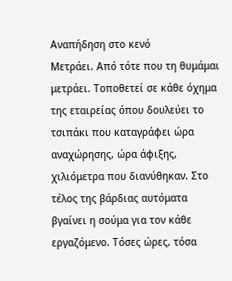Αναπήδηση στο κενό
Μετράει. Από τότε που τη θυμάμαι μετράει. Τοποθετεί σε κάθε όχημα της εταιρείας όπου δουλεύει το τσιπάκι που καταγράφει ώρα αναχώρησης, ώρα άφιξης, χιλιόμετρα που διανύθηκαν. Στο τέλος της βάρδιας αυτόματα βγαίνει η σούμα για τον κάθε εργαζόμενο. Τόσες ώρες, τόσα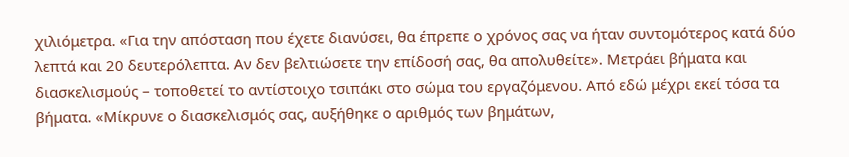χιλιόμετρα. «Για την απόσταση που έχετε διανύσει, θα έπρεπε ο χρόνος σας να ήταν συντομότερος κατά δύο λεπτά και 20 δευτερόλεπτα. Αν δεν βελτιώσετε την επίδοσή σας, θα απολυθείτε». Μετράει βήματα και διασκελισμούς – τοποθετεί το αντίστοιχο τσιπάκι στο σώμα του εργαζόμενου. Από εδώ μέχρι εκεί τόσα τα βήματα. «Μίκρυνε ο διασκελισμός σας, αυξήθηκε ο αριθμός των βημάτων,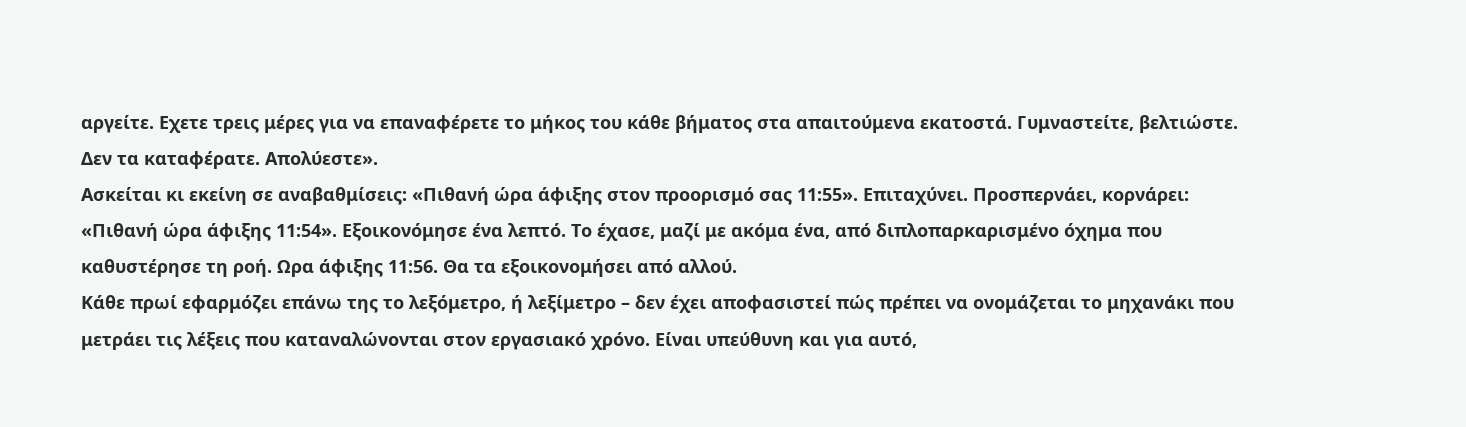αργείτε. Εχετε τρεις μέρες για να επαναφέρετε το μήκος του κάθε βήματος στα απαιτούμενα εκατοστά. Γυμναστείτε, βελτιώστε. Δεν τα καταφέρατε. Απολύεστε».
Ασκείται κι εκείνη σε αναβαθμίσεις: «Πιθανή ώρα άφιξης στον προορισμό σας 11:55». Επιταχύνει. Προσπερνάει, κορνάρει: «Πιθανή ώρα άφιξης 11:54». Εξοικονόμησε ένα λεπτό. Το έχασε, μαζί με ακόμα ένα, από διπλοπαρκαρισμένο όχημα που καθυστέρησε τη ροή. Ωρα άφιξης 11:56. Θα τα εξοικονομήσει από αλλού.
Κάθε πρωί εφαρμόζει επάνω της το λεξόμετρο, ή λεξίμετρο – δεν έχει αποφασιστεί πώς πρέπει να ονομάζεται το μηχανάκι που μετράει τις λέξεις που καταναλώνονται στον εργασιακό χρόνο. Είναι υπεύθυνη και για αυτό,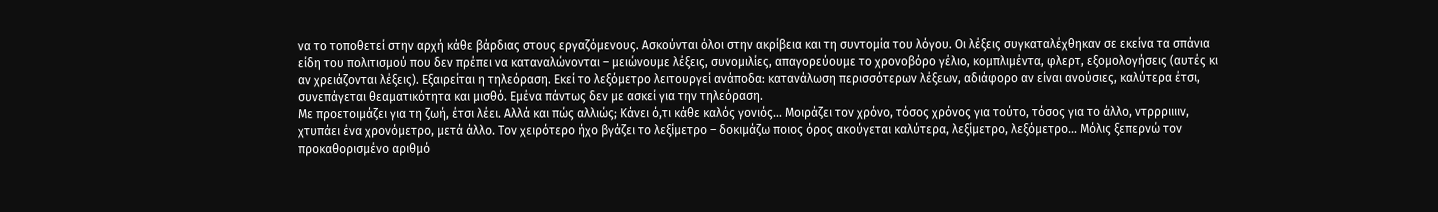να το τοποθετεί στην αρχή κάθε βάρδιας στους εργαζόμενους. Ασκούνται όλοι στην ακρίβεια και τη συντομία του λόγου. Οι λέξεις συγκαταλέχθηκαν σε εκείνα τα σπάνια είδη του πολιτισμού που δεν πρέπει να καταναλώνονται – μειώνουμε λέξεις, συνομιλίες, απαγορεύουμε το χρονοβόρο γέλιο, κομπλιμέντα, φλερτ, εξομολογήσεις (αυτές κι αν χρειάζονται λέξεις). Εξαιρείται η τηλεόραση. Εκεί το λεξόμετρο λειτουργεί ανάποδα: κατανάλωση περισσότερων λέξεων, αδιάφορο αν είναι ανούσιες, καλύτερα έτσι, συνεπάγεται θεαματικότητα και μισθό. Εμένα πάντως δεν με ασκεί για την τηλεόραση.
Με προετοιμάζει για τη ζωή, έτσι λέει. Αλλά και πώς αλλιώς; Κάνει ό,τι κάθε καλός γονιός… Μοιράζει τον χρόνο, τόσος χρόνος για τούτο, τόσος για το άλλο, ντρρριιιιν, χτυπάει ένα χρονόμετρο, μετά άλλο. Τον χειρότερο ήχο βγάζει το λεξίμετρο – δοκιμάζω ποιος όρος ακούγεται καλύτερα, λεξίμετρο, λεξόμετρο… Μόλις ξεπερνώ τον προκαθορισμένο αριθμό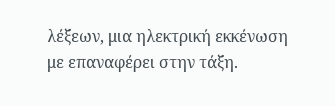λέξεων, μια ηλεκτρική εκκένωση με επαναφέρει στην τάξη.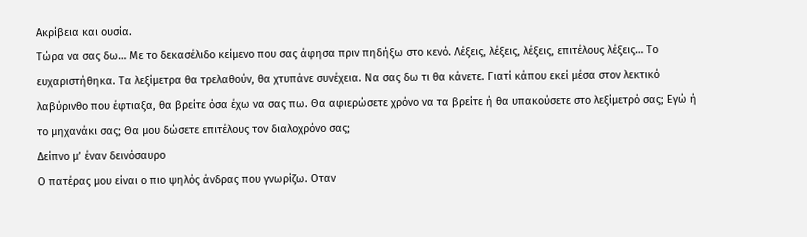Ακρίβεια και ουσία.
Τώρα να σας δω… Με το δεκασέλιδο κείμενο που σας άφησα πριν πηδήξω στο κενό. Λέξεις, λέξεις, λέξεις, επιτέλους λέξεις… Το ευχαριστήθηκα. Τα λεξίμετρα θα τρελαθούν, θα χτυπάνε συνέχεια. Να σας δω τι θα κάνετε. Γιατί κάπου εκεί μέσα στον λεκτικό λαβύρινθο που έφτιαξα, θα βρείτε όσα έχω να σας πω. Θα αφιερώσετε χρόνο να τα βρείτε ή θα υπακούσετε στο λεξίμετρό σας; Εγώ ή το μηχανάκι σας; Θα μου δώσετε επιτέλους τον διαλοχρόνο σας;
Δείπνο μ’ έναν δεινόσαυρο
Ο πατέρας μου είναι ο πιο ψηλός άνδρας που γνωρίζω. Οταν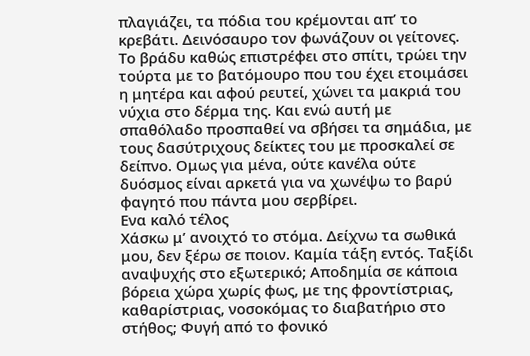πλαγιάζει, τα πόδια του κρέμονται απ’ το κρεβάτι. Δεινόσαυρο τον φωνάζουν οι γείτονες. Το βράδυ καθώς επιστρέφει στο σπίτι, τρώει την τούρτα με το βατόμουρο που του έχει ετοιμάσει η μητέρα και αφού ρευτεί, χώνει τα μακριά του νύχια στο δέρμα της. Και ενώ αυτή με σπαθόλαδο προσπαθεί να σβήσει τα σημάδια, με τους δασύτριχους δείκτες του με προσκαλεί σε δείπνο. Ομως για μένα, ούτε κανέλα ούτε δυόσμος είναι αρκετά για να χωνέψω το βαρύ φαγητό που πάντα μου σερβίρει.
Ενα καλό τέλος
Χάσκω μ’ ανοιχτό το στόμα. Δείχνω τα σωθικά μου, δεν ξέρω σε ποιον. Καμία τάξη εντός. Ταξίδι αναψυχής στο εξωτερικό; Αποδημία σε κάποια βόρεια χώρα χωρίς φως, με της φροντίστριας, καθαρίστριας, νοσοκόμας το διαβατήριο στο στήθος; Φυγή από το φονικό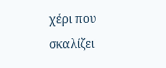χέρι που σκαλίζει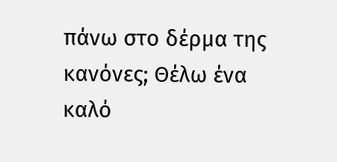πάνω στο δέρμα της κανόνες; Θέλω ένα καλό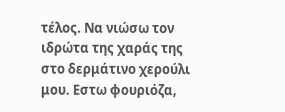τέλος. Να νιώσω τον ιδρώτα της χαράς της στο δερμάτινο χερούλι μου. Εστω φουριόζα,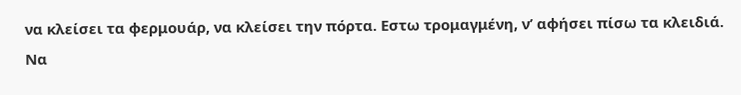να κλείσει τα φερμουάρ, να κλείσει την πόρτα. Εστω τρομαγμένη, ν’ αφήσει πίσω τα κλειδιά. Να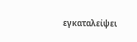εγκαταλείψει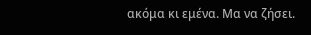ακόμα κι εμένα. Μα να ζήσει.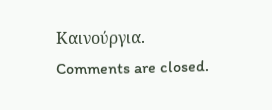Καινούργια.
Comments are closed.